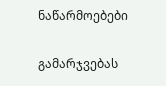ნაწარმოებები


გამარჯვებას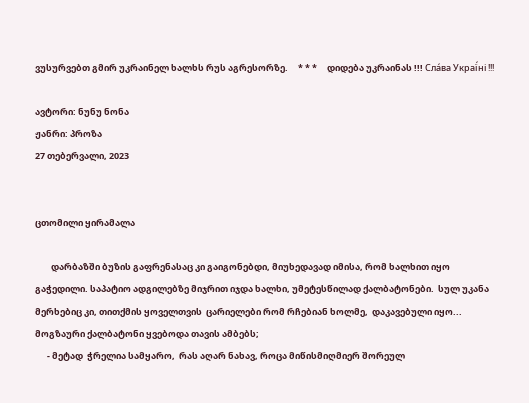ვუსურვებთ გმირ უკრაინელ ხალხს რუს აგრესორზე.     * * *     დიდება უკრაინას !!! Сла́ва Украї́ні !!!

ავტორი: ნუნუ ნონა
ჟანრი: პროზა
27 თებერვალი, 2023


ცთომილი ყირამალა

        დარბაზში ბუზის გაფრენასაც კი გაიგონებდი, მიუხედავად იმისა, რომ ხალხით იყო გაჭედილი. საპატიო ადგილებზე მიჯრით იჯდა ხალხი, უმეტესწილად ქალბატონები.  სულ უკანა მერხებიც კი, თითქმის ყოველთვის  ცარიელები რომ რჩებიან ხოლმე,  დაკავებული იყო...  მოგზაური ქალბატონი ყვებოდა თავის ამბებს;
      - მეტად  ჭრელია სამყარო,  რას აღარ ნახავ, როცა მიწისმიღმიერ შორეულ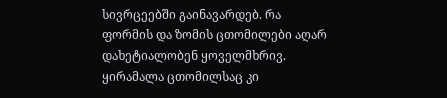სივრცეებში გაინავარდებ. რა ფორმის და ზომის ცთომილები აღარ დახეტიალობენ ყოველმხრივ. ყირამალა ცთომილსაც კი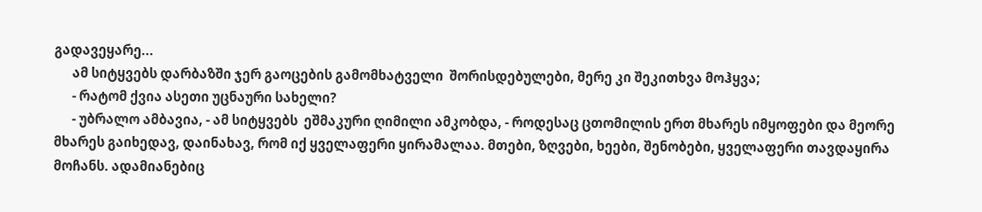გადავეყარე...
      ამ სიტყვებს დარბაზში ჯერ გაოცების გამომხატველი  შორისდებულები, მერე კი შეკითხვა მოჰყვა;
      - რატომ ქვია ასეთი უცნაური სახელი?
      - უბრალო ამბავია, - ამ სიტყვებს  ეშმაკური ღიმილი ამკობდა, - როდესაც ცთომილის ერთ მხარეს იმყოფები და მეორე მხარეს გაიხედავ, დაინახავ, რომ იქ ყველაფერი ყირამალაა. მთები, ზღვები, ხეები, შენობები, ყველაფერი თავდაყირა მოჩანს. ადამიანებიც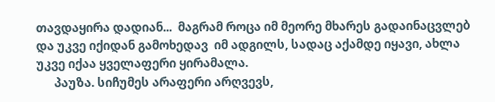თავდაყირა დადიან...  მაგრამ როცა იმ მეორე მხარეს გადაინაცვლებ  და უკვე იქიდან გამოხედავ  იმ ადგილს, სადაც აქამდე იყავი, ახლა უკვე იქაა ყველაფერი ყირამალა.
      პაუზა. სიჩუმეს არაფერი არღვევს,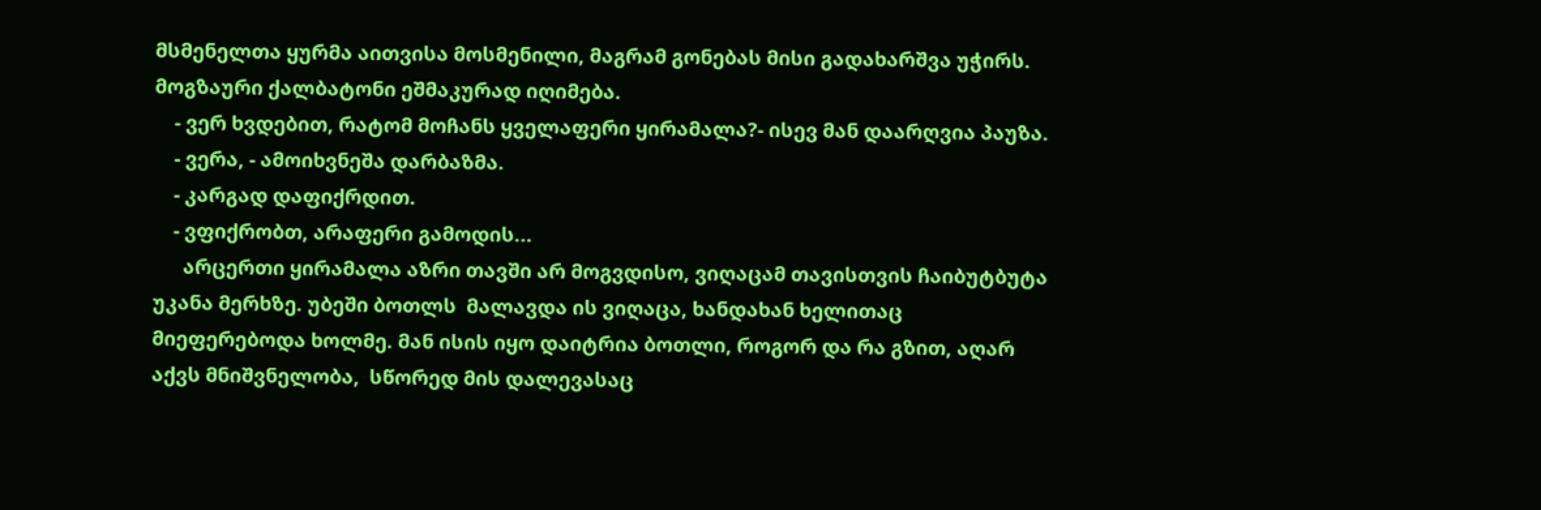მსმენელთა ყურმა აითვისა მოსმენილი, მაგრამ გონებას მისი გადახარშვა უჭირს. მოგზაური ქალბატონი ეშმაკურად იღიმება.
    - ვერ ხვდებით, რატომ მოჩანს ყველაფერი ყირამალა?- ისევ მან დაარღვია პაუზა.
    - ვერა, - ამოიხვნეშა დარბაზმა.
    - კარგად დაფიქრდით.
    - ვფიქრობთ, არაფერი გამოდის...
      არცერთი ყირამალა აზრი თავში არ მოგვდისო, ვიღაცამ თავისთვის ჩაიბუტბუტა უკანა მერხზე. უბეში ბოთლს  მალავდა ის ვიღაცა, ხანდახან ხელითაც მიეფერებოდა ხოლმე. მან ისის იყო დაიტრია ბოთლი, როგორ და რა გზით, აღარ აქვს მნიშვნელობა,  სწორედ მის დალევასაც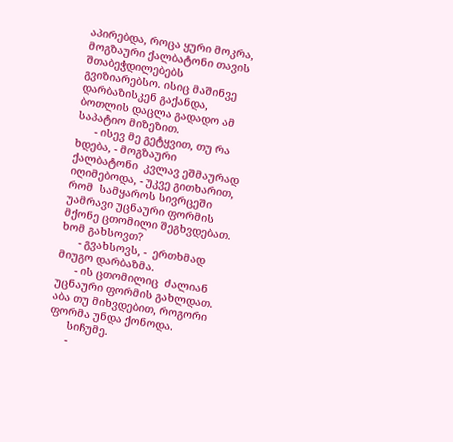აპირებდა, როცა ყური მოკრა, მოგზაური ქალბატონი თავის შთაბეჭდილებებს გვიზიარებსო. ისიც მაშინვე დარბაზისკენ გაქანდა, ბოთლის დაცლა გადადო ამ საპატიო მიზეზით.
      - ისევ მე გეტყვით, თუ რა ხდება, - მოგზაური ქალბატონი  კვლავ ეშმაურად იღიმებოდა, - უკვე გითხარით, რომ  სამყაროს სივრცეში უამრავი უცნაური ფორმის მქონე ცთომილი შეგხვდებათ.  ხომ გახსოვთ?
      - გვახსოვს, -  ერთხმად მიუგო დარბაზმა.
      - ის ცთომილიც  ძალიან უცნაური ფორმის გახლდათ. აბა თუ მიხვდებით, როგორი ფორმა უნდა ქონოდა.
      სიჩუმე.
      -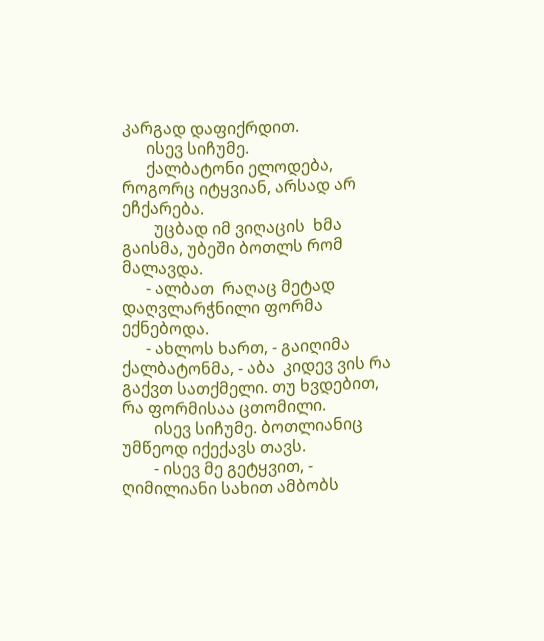კარგად დაფიქრდით.
      ისევ სიჩუმე.
      ქალბატონი ელოდება, როგორც იტყვიან, არსად არ ეჩქარება.
        უცბად იმ ვიღაცის  ხმა გაისმა, უბეში ბოთლს რომ მალავდა.
      - ალბათ  რაღაც მეტად დაღვლარჭნილი ფორმა ექნებოდა.
      - ახლოს ხართ, - გაიღიმა ქალბატონმა, - აბა  კიდევ ვის რა გაქვთ სათქმელი. თუ ხვდებით, რა ფორმისაა ცთომილი.
        ისევ სიჩუმე. ბოთლიანიც უმწეოდ იქექავს თავს.
        - ისევ მე გეტყვით, - ღიმილიანი სახით ამბობს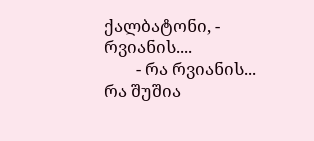ქალბატონი, - რვიანის....
        - რა რვიანის... რა შუშია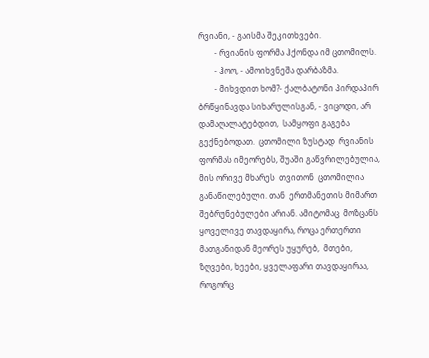რვიანი, - გაისმა შეკითხვები.
        - რვიანის ფორმა ჰქონდა იმ ცთომილს.
        - ჰოო, - ამოიხვნეშა დარბაზმა.
        - მიხვდით ხომ?- ქალბატონი პირდაპირ ბრწყინავდა სიხარულისგან, - ვიცოდი, არ დამაღალატებდით,  სამყოფი გაგება გექნებოდათ.  ცთომილი ზუსტად  რვიანის ფორმას იმეორებს, შუაში გაწვრილებულია, მის ორივე მხარეს  თვითონ  ცთომილია განაწილებული. თან  ერთმანეთის მიმართ შებრუნებულები არიან. ამიტომაც  მოზცანს ყოველივე თავდაყირა, როცა ერთერთი მათგანიდან მეორეს უყურებ,  მთები, ზღვები, ხეები, ყველაფარი თავდაყირაა,  როგორც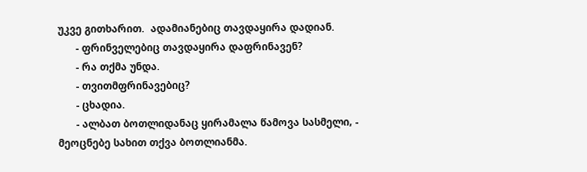უკვე გითხარით.  ადამიანებიც თავდაყირა დადიან.
      - ფრინველებიც თავდაყირა დაფრინავენ?
      - რა თქმა უნდა.
      - თვითმფრინავებიც?
      - ცხადია.
      - ალბათ ბოთლიდანაც ყირამალა წამოვა სასმელი, - მეოცნებე სახით თქვა ბოთლიანმა.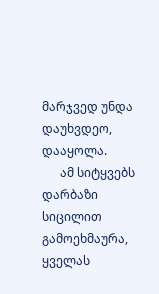მარჯვედ უნდა დაუხვდეო, დააყოლა.
      ამ სიტყვებს დარბაზი სიცილით გამოეხმაურა, ყველას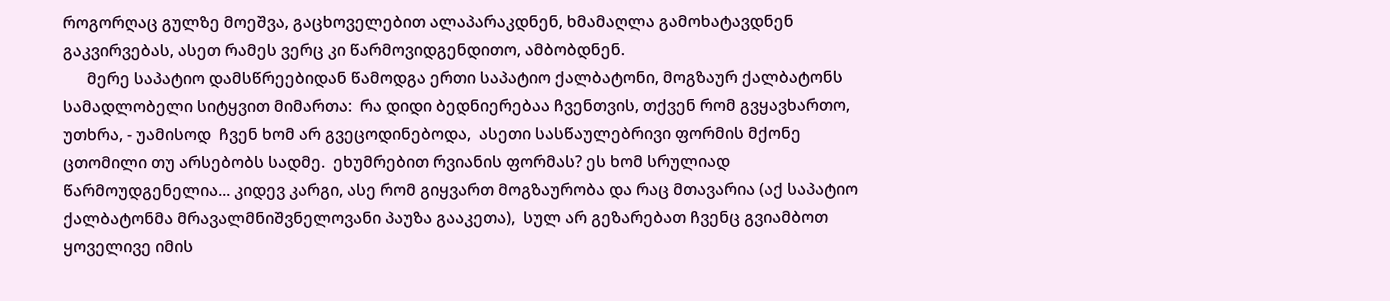როგორღაც გულზე მოეშვა, გაცხოველებით ალაპარაკდნენ, ხმამაღლა გამოხატავდნენ გაკვირვებას, ასეთ რამეს ვერც კი წარმოვიდგენდითო, ამბობდნენ.
      მერე საპატიო დამსწრეებიდან წამოდგა ერთი საპატიო ქალბატონი, მოგზაურ ქალბატონს  სამადლობელი სიტყვით მიმართა:  რა დიდი ბედნიერებაა ჩვენთვის, თქვენ რომ გვყავხართო, უთხრა, - უამისოდ  ჩვენ ხომ არ გვეცოდინებოდა,  ასეთი სასწაულებრივი ფორმის მქონე  ცთომილი თუ არსებობს სადმე.  ეხუმრებით რვიანის ფორმას? ეს ხომ სრულიად წარმოუდგენელია... კიდევ კარგი, ასე რომ გიყვართ მოგზაურობა და რაც მთავარია (აქ საპატიო ქალბატონმა მრავალმნიშვნელოვანი პაუზა გააკეთა),  სულ არ გეზარებათ ჩვენც გვიამბოთ  ყოველივე იმის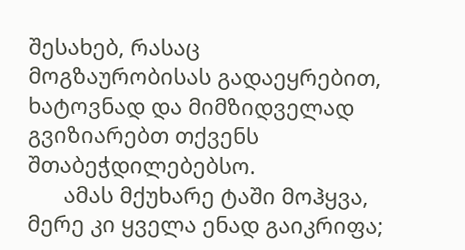შესახებ, რასაც მოგზაურობისას გადაეყრებით,  ხატოვნად და მიმზიდველად გვიზიარებთ თქვენს შთაბეჭდილებებსო.
      ამას მქუხარე ტაში მოჰყვა, მერე კი ყველა ენად გაიკრიფა;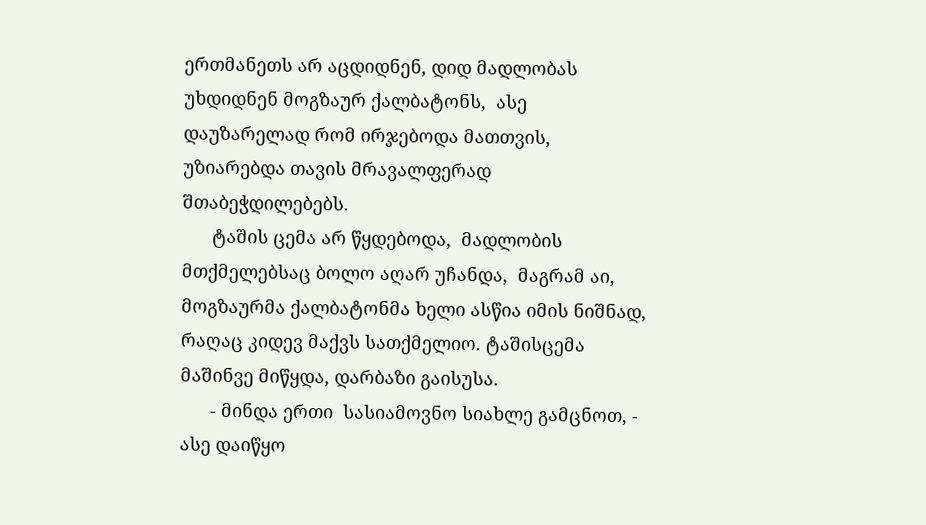ერთმანეთს არ აცდიდნენ, დიდ მადლობას უხდიდნენ მოგზაურ ქალბატონს,  ასე დაუზარელად რომ ირჯებოდა მათთვის, უზიარებდა თავის მრავალფერად შთაბეჭდილებებს.
      ტაშის ცემა არ წყდებოდა,  მადლობის მთქმელებსაც ბოლო აღარ უჩანდა,  მაგრამ აი, მოგზაურმა ქალბატონმა ხელი ასწია იმის ნიშნად, რაღაც კიდევ მაქვს სათქმელიო. ტაშისცემა მაშინვე მიწყდა, დარბაზი გაისუსა.
      - მინდა ერთი  სასიამოვნო სიახლე გამცნოთ, - ასე დაიწყო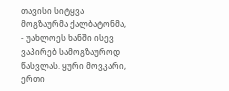თავისი სიტყვა მოგზაურმა ქალბატონმა, - უახლოეს ხანში ისევ ვაპირებ სამოგზაუროდ წასვლას. ყური მოვკარი, ერთი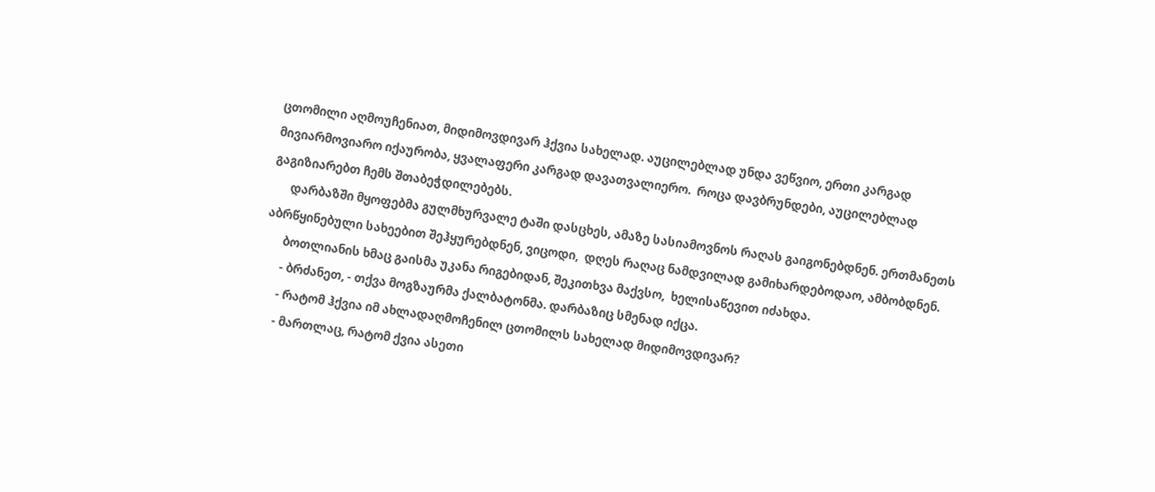ცთომილი აღმოუჩენიათ, მიდიმოვდივარ ჰქვია სახელად. აუცილებლად უნდა ვეწვიო, ერთი კარგად მივიარმოვიარო იქაურობა, ყვალაფერი კარგად დავათვალიერო.  როცა დავბრუნდები, აუცილებლად გაგიზიარებთ ჩემს შთაბეჭდილებებს.
      დარბაზში მყოფებმა გულმხურვალე ტაში დასცხეს, ამაზე სასიამოვნოს რაღას გაიგონებდნენ. ერთმანეთს აბრწყინებული სახეებით შეჰყურებდნენ, ვიცოდი,  დღეს რაღაც ნამდვილად გამიხარდებოდაო, ამბობდნენ.
      ბოთლიანის ხმაც გაისმა უკანა რიგებიდან, შეკითხვა მაქვსო,  ხელისაწევით იძახდა.
      - ბრძანეთ, - თქვა მოგზაურმა ქალბატონმა. დარბაზიც სმენად იქცა.
      - რატომ ჰქვია იმ ახლადაღმოჩენილ ცთომილს სახელად მიდიმოვდივარ?
      - მართლაც, რატომ ქვია ასეთი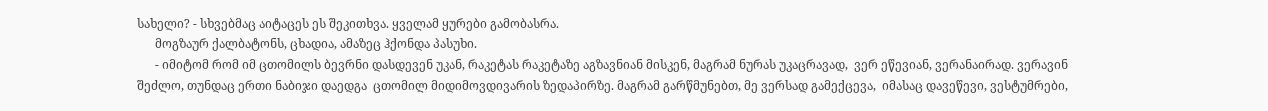სახელი? - სხვებმაც აიტაცეს ეს შეკითხვა. ყველამ ყურები გამობასრა.
      მოგზაურ ქალბატონს, ცხადია, ამაზეც ჰქონდა პასუხი.
      - იმიტომ რომ იმ ცთომილს ბევრნი დასდევენ უკან, რაკეტას რაკეტაზე აგზავნიან მისკენ, მაგრამ ნურას უკაცრავად,  ვერ ეწევიან, ვერანაირად. ვერავინ შეძლო, თუნდაც ერთი ნაბიჯი დაედგა  ცთომილ მიდიმოვდივარის ზედაპირზე. მაგრამ გარწმუნებთ, მე ვერსად გამექცევა,  იმასაც დავეწევი, ვესტუმრები,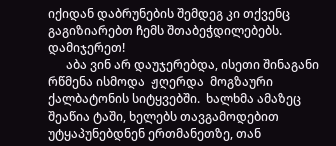იქიდან დაბრუნების შემდეგ კი თქვენც გაგიზიარებთ ჩემს შთაბეჭდილებებს.  დამიჯერეთ!
      აბა ვინ არ დაუჯერებდა, ისეთი შინაგანი რწმენა ისმოდა  ჟღერდა  მოგზაური ქალბატონის სიტყვებში.  ხალხმა ამაზეც შეაწია ტაში, ხელებს თავგამოდებით უტყაპუნებდნენ ერთმანეთზე, თან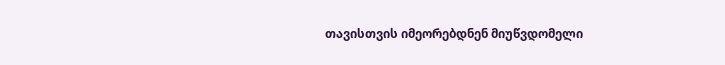თავისთვის იმეორებდნენ მიუწვდომელი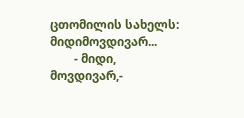ცთომილის სახელს:  მიდიმოვდივარ...
        - მიდი, მოვდივარ,-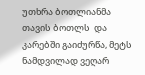უთხრა ბოთლიანმა თავის ბოთლს  და კარებში გაიძურწა, მეტს ნამდვილად ვეღარ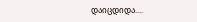დაიცდიდა....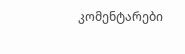კომენტარები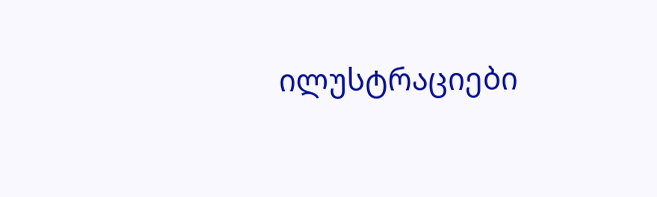ილუსტრაციები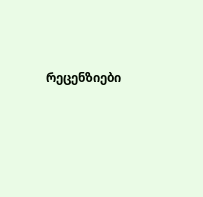რეცენზიები